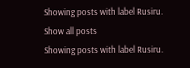Showing posts with label Rusiru. Show all posts
Showing posts with label Rusiru.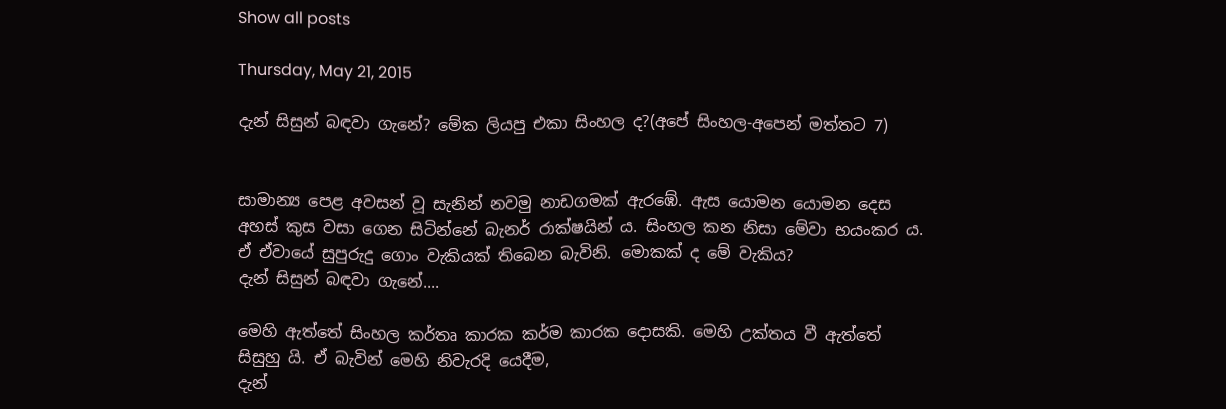Show all posts

Thursday, May 21, 2015

දැන් සිසුන් බඳවා ගැනේ? මේක ලියපු එකා සිංහල ද?(අපේ සිංහල-අපෙන් මත්තට 7)


සාමාන්‍ය පෙළ අවසන් වූ සැනින් නවමු නාඩගමක් ඇරඹේ. ඇස යොමන යොමන දෙස අහස් කුස වසා ගෙන සිටින්නේ බැනර් රාක්ෂයින් ය. සිංහල කන නිසා මේවා භයංකර ය. ඒ ඒවායේ සුපුරුදු ගොං වැකියක් තිබෙන බැවිනි. මොකක් ද මේ වැකිය?
දැන් සිසුන් බඳවා ගැනේ....

මෙහි ඇත්තේ සිංහල කර්තෘ කාරක කර්ම කාරක දොසකි. මෙහි උක්තය වී ඇත්තේ සිසුහු යි. ඒ බැවින් මෙහි නිවැරදි යෙදීම,
දැන්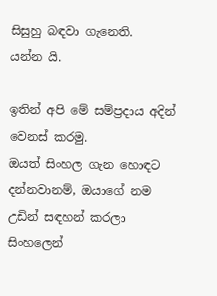සිසුහු බඳවා ගැනෙති.
යන්න යි.

ඉතින් අපි මේ සම්ප්‍රදාය අදින් වෙනස් කරමු.
ඔයත් සිංහල ගැන හොඳට දන්නවානම්, ඔයාගේ නම උඩින් සඳහන් කරලා සිංහලෙන්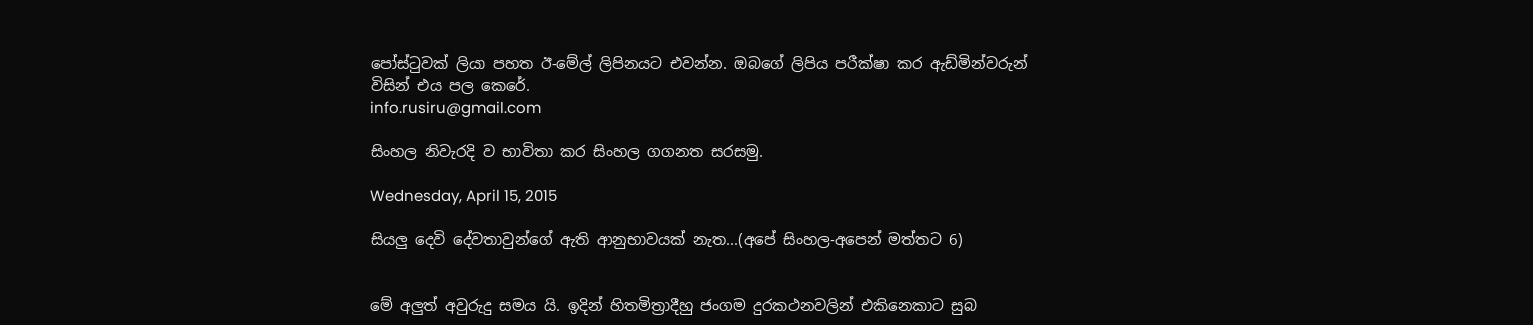පෝස්‍ටුවක් ලියා පහත ඊ-මේල් ලිපිනයට එවන්න. ඔබගේ ලිපිය පරීක්ෂා කර ඇඩ්මින්වරුන් විසින් එය පල කෙරේ.
info.rusiru@gmail.com

සිංහල නිවැරදි ව භාවිතා කර සිංහල ගගනත සරසමු.

Wednesday, April 15, 2015

සියලු දෙවි දේවතාවුන්ගේ ඇති ආනුභාවයක් නැත...(අපේ සිංහල-අපෙන් මත්තට 6)


මේ අලුත් අවුරුදු සමය යි. ඉදින් හිතමිත්‍රාදීහු ජංගම දුරකථනවලින් එකිනෙකාට සුබ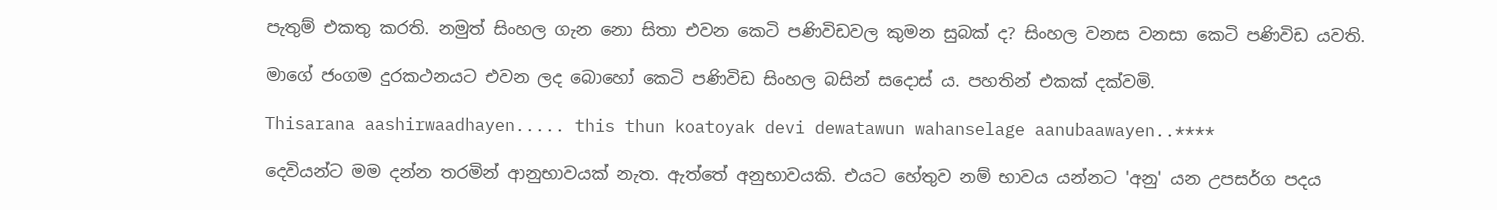පැතුම් එකතු කරති. නමුත් සිංහල ගැන නො සිතා එවන කෙටි පණිවිඩවල කුමන සුබක් ද? සිංහල වනස වනසා කෙටි පණිවිඩ යවති.

මාගේ ජංගම දුරකථනයට එවන ලද බොහෝ කෙටි පණිවිඩ සිංහල බසින් සදොස් ය. පහතින් එකක් දක්වමි.

Thisarana aashirwaadhayen..... this thun koatoyak devi dewatawun wahanselage aanubaawayen..****

දෙවියන්ට මම දන්න තරමින් ආනුභාවයක් නැත. ඇත්තේ අනුභාවයකි. එයට හේතුව නම් භාවය යන්නට 'අනු' යන උපසර්ග පදය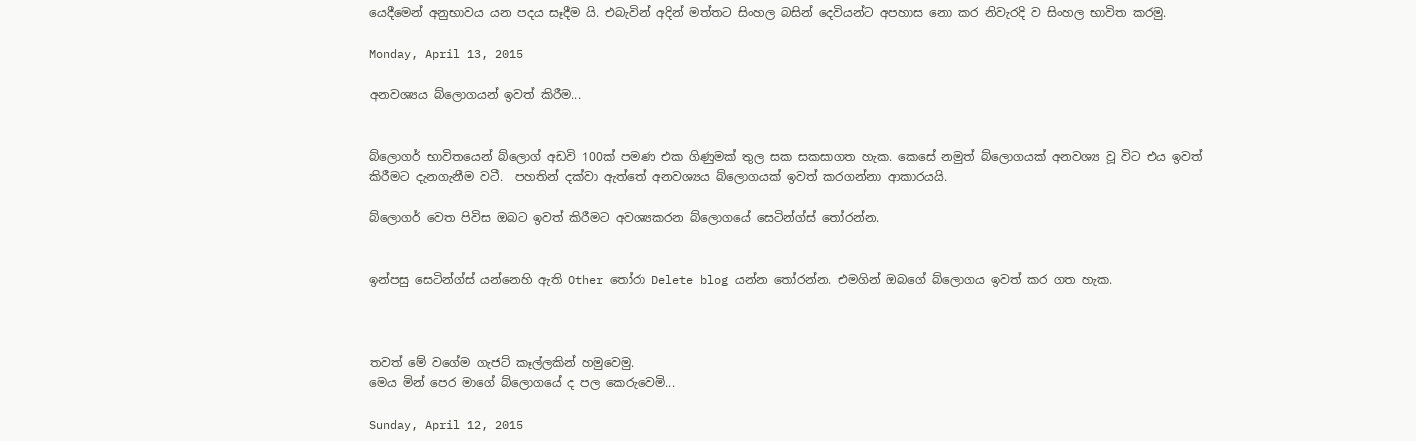යෙදීමෙන් අනුභාවය යන පදය සෑදීම යි. එබැවින් අදින් මත්තට සිංහල බසින් දෙවියන්ට අපහාස නො කර නිවැරදි ව සිංහල භාවිත කරමු.

Monday, April 13, 2015

අනවශ්‍යය බ්ලොගයන් ඉවත් කිරීම...


බ්ලොගර් භාවිතයෙන් බ්ලොග් අඩවි 100ක් පමණ එක ගිණුමක් තුල සක සකසාගත හැක. කෙසේ නමුත් බ්ලොගයක් අනවශ්‍ය වූ විට එය ඉවත් කිරීමට දැනගැනීම වටී.  පහතින් දක්වා ඇත්තේ අනවශ්‍යය බ්ලොගයක් ඉවත් කරගන්නා ආකාරයයි.

බ්ලොගර් වෙත පිවිස ඔබට ඉවත් කිරීමට අවශ්‍යකරන බ්ලොගයේ සෙටින්ග්ස් ‍තෝරන්න.


ඉන්පසු සෙටින්ග්ස් යන්නෙහි ඇති Other තෝරා Delete blog යන්න ‍තෝරන්න. එමගින් ඔබගේ බ්ලොගය ඉවත් කර ගත හැක.



තවත් මේ වගේම ගැජට් කෑල්ලකින් හමුවෙමු.
මෙය මින් පෙර මාගේ බ්ලොගයේ ද පල කෙරුවෙමි...

Sunday, April 12, 2015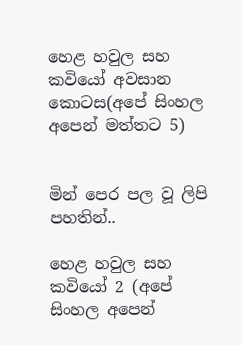හෙළ හවුල සහ කවියෝ අවසාන කොටස(අපේ සිංහල අපෙන් මත්තට 5)


මින් පෙර පල වූ ලිපි පහතින්..

හෙළ හවුල සහ කවියෝ 2 (අපේ සිංහල අපෙන්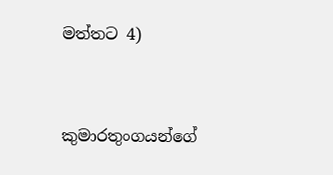මත්තට 4)


කුමාරතුංගයන්ගේ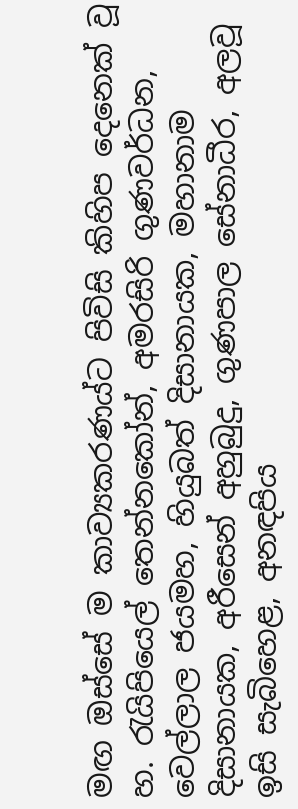මඟ ඔස්සේ ම කාව්‍යකරණය්ට පිවිසි කිහිප දෙනෙක් වූ හ. රැයිපියෙල් තෙන්නකෝන්, අමරසිරි ගුණවර්ධන, වෙල්ලාල ජයමහ, හියුබත් දිසානායක, මහානාම දිසානායක, අරීසෙන් අහුබුදු, ගුණපාල සේනාධීර, අලවූ ඉසි සැබිහෙළ, අනඳපිය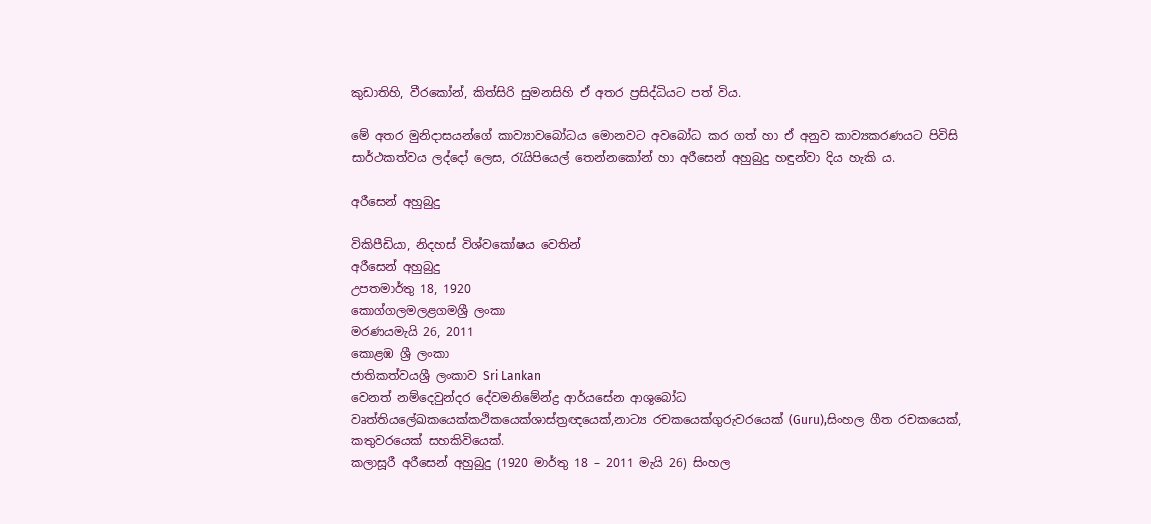කුඩාතිහි, වීරකෝන්, කිත්සිරි සුමනසිහි ඒ අතර ප්‍රසිද්ධියට පත් විය.

මේ අතර මුනිදාසයන්ගේ කාව්‍යාවබෝධය මොනවට අවබෝධ කර ගත් හා ඒ අනුව කාව්‍යකරණයට පිවිසි සාර්ථකත්වය ලද්දෝ ලෙස, රැයිපියෙල් තෙන්නකෝන් හා අරීසෙන් අහුබුදු හඳුන්වා දිය හැකි ය.

අරීසෙන් අහුබුදු

විකිපීඩියා, නිදහස් විශ්වකෝෂය වෙතින්
අරීසෙන් අහුබුදු
උපතමාර්තු 18, 1920
කොග්ගලමලළගමශ්‍රී ලංකා
මරණයමැයි 26, 2011
කොළඹ ශ්‍රී ලංකා
ජාතිකත්වයශ්‍රී ලංකාව Sri Lankan
වෙනත් නම්දෙවුන්දර දේවමනිමේන්ද්‍ර ආර්යසේන ආශුබෝධ
වෘත්තියලේඛකයෙක්කථිකයෙක්ශාස්ත්‍රඥයෙක්,නාට්‍ය රචකයෙක්ගුරුවරයෙක් (Guru),සිංහල ගීත රචකයෙක්, කතුවරයෙක් සහකිවියෙක්.
කලාසූරී අරීසෙන් අහුබුදු (1920 මාර්තු 18 – 2011 මැයි 26) සිංහල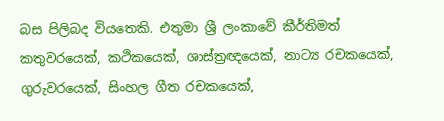බස පිලිබද වියතෙකි. එතුමා ශ්‍රී ලංකාවේ කීර්තිමත් කතුවරයෙක්, කථිකයෙක්, ශාස්ත්‍රඥයෙක්, නාට්‍ය රචකයෙක්, ගුරුවරයෙක්, සිංහල ගීත රචකයෙක්,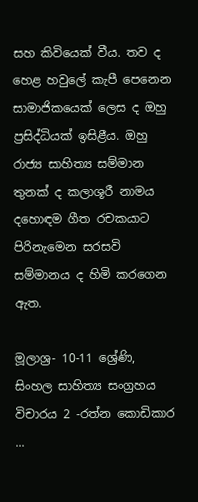සහ කිවියෙක් වීය. තව ද හෙළ හවුලේ කැපී පෙනෙන සාමාජිකයෙක් ලෙස ද ඔහු ප්‍රසිද්ධියක් ඉසිළීය. ඔහු රාජ්‍ය සාහිත්‍ය සම්මාන තුනක් ද කලාශූරී නාමය දහොඳම ගීත රචකයාට පිරිනැමෙන සරසවි සම්මානය ද හිමි කරගෙන ඇත.

මූලාශ්‍ර- 10-11 ශ්‍රේණි, සිංහල සාහිත්‍ය සංග්‍රහය විචාරය 2 -රත්න කොඩිකාර
...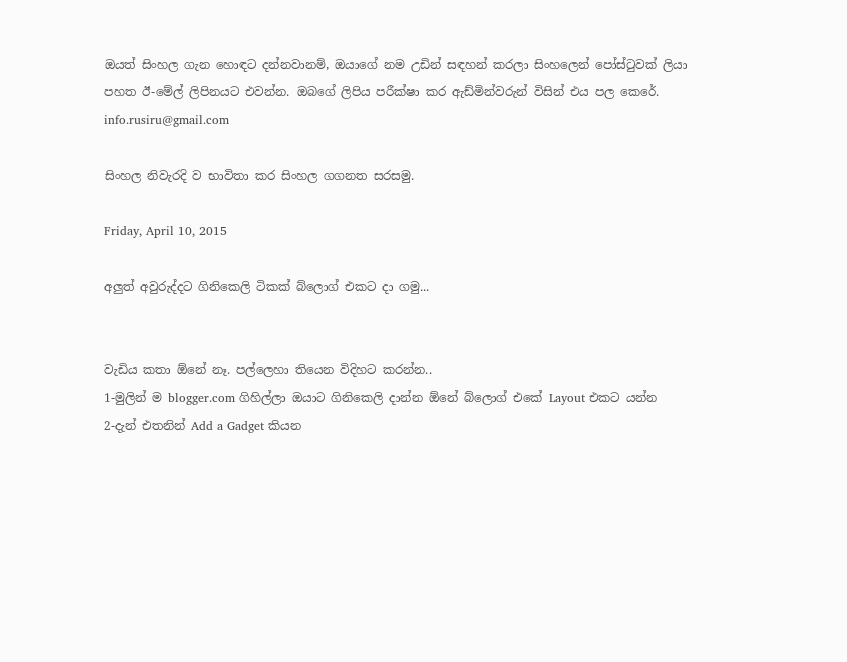ඔයත් සිංහල ගැන හොඳට දන්නවානම්, ඔයාගේ නම උඩින් සඳහන් කරලා සිංහලෙන් පෝස්‍ටුවක් ලියා පහත ඊ-මේල් ලිපිනයට එවන්න. ඔබගේ ලිපිය පරීක්ෂා කර ඇඩ්මින්වරුන් විසින් එය පල කෙරේ.
info.rusiru@gmail.com

සිංහල නිවැරදි ව භාවිතා කර සිංහල ගගනත සරසමු.

Friday, April 10, 2015

අලුත් අවුරුද්දට ගිනිකෙලි ටිකක් බ්ලොග් එකට දා ගමු...


වැඩිය කතා ඕනේ නෑ. පල්ලෙහා තියෙන විදිහට කරන්න..
1-මුලින් ම blogger.com ගිහිල්ලා ඔයාට ගිනිකෙලි දාන්න ඕනේ බ්ලොග් එකේ Layout එකට යන්න
2-දැන් එතනින් Add a Gadget කියන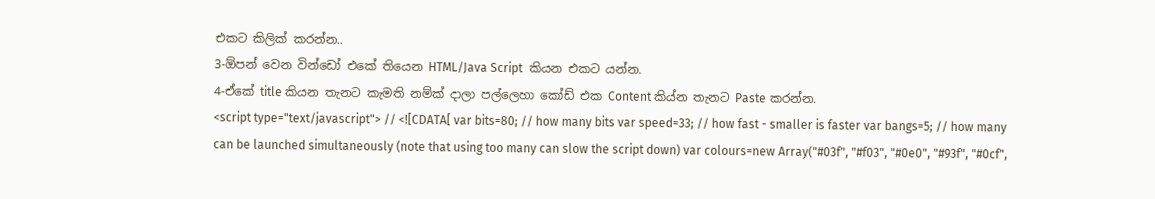එකට කිලික් කරන්න..
3-ඕපන් වෙන වින්ඩෝ එකේ තියෙන HTML/Java Script  කියන එකට යන්න.
4-ඒකේ title කියන තැනට කැමති නම්ක් දාලා පල්ලෙහා කෝඩ් එක Content කිය්න තැනට Paste කරන්න.
<script type="text/javascript"> // <![CDATA[ var bits=80; // how many bits var speed=33; // how fast - smaller is faster var bangs=5; // how many can be launched simultaneously (note that using too many can slow the script down) var colours=new Array("#03f", "#f03", "#0e0", "#93f", "#0cf",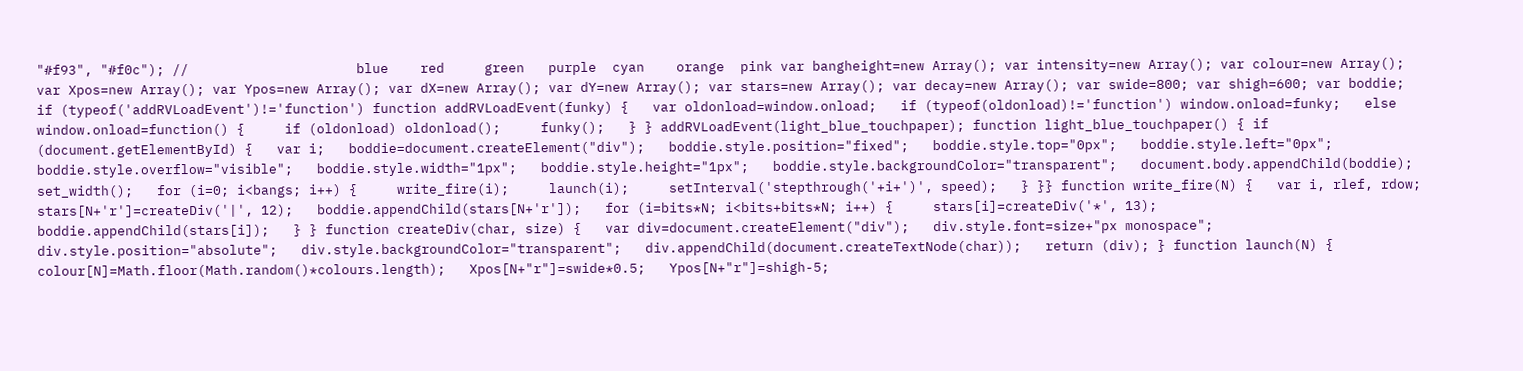"#f93", "#f0c"); //                     blue    red     green   purple  cyan    orange  pink var bangheight=new Array(); var intensity=new Array(); var colour=new Array(); var Xpos=new Array(); var Ypos=new Array(); var dX=new Array(); var dY=new Array(); var stars=new Array(); var decay=new Array(); var swide=800; var shigh=600; var boddie; if (typeof('addRVLoadEvent')!='function') function addRVLoadEvent(funky) {   var oldonload=window.onload;   if (typeof(oldonload)!='function') window.onload=funky;   else window.onload=function() {     if (oldonload) oldonload();     funky();   } } addRVLoadEvent(light_blue_touchpaper); function light_blue_touchpaper() { if (document.getElementById) {   var i;   boddie=document.createElement("div");   boddie.style.position="fixed";   boddie.style.top="0px";   boddie.style.left="0px";   boddie.style.overflow="visible";   boddie.style.width="1px";   boddie.style.height="1px";   boddie.style.backgroundColor="transparent";   document.body.appendChild(boddie);   set_width();   for (i=0; i<bangs; i++) {     write_fire(i);     launch(i);     setInterval('stepthrough('+i+')', speed);   } }} function write_fire(N) {   var i, rlef, rdow;   stars[N+'r']=createDiv('|', 12);   boddie.appendChild(stars[N+'r']);   for (i=bits*N; i<bits+bits*N; i++) {     stars[i]=createDiv('*', 13);     boddie.appendChild(stars[i]);   } } function createDiv(char, size) {   var div=document.createElement("div");   div.style.font=size+"px monospace";   div.style.position="absolute";   div.style.backgroundColor="transparent";   div.appendChild(document.createTextNode(char));   return (div); } function launch(N) {   colour[N]=Math.floor(Math.random()*colours.length);   Xpos[N+"r"]=swide*0.5;   Ypos[N+"r"]=shigh-5;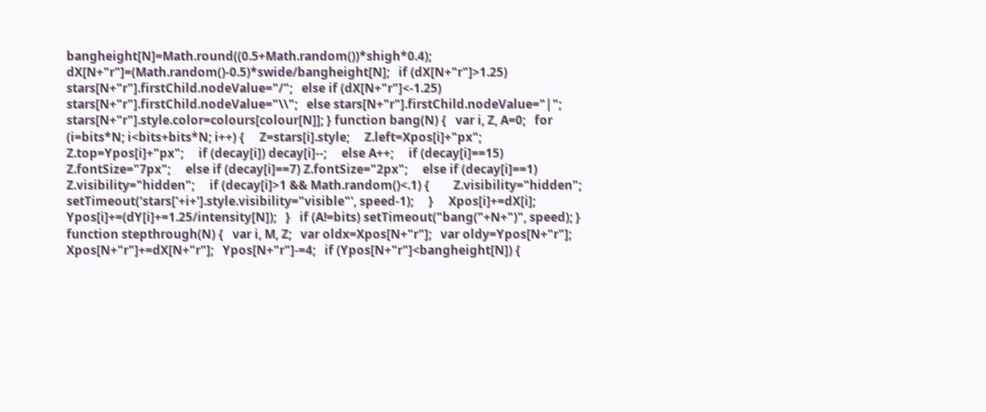bangheight[N]=Math.round((0.5+Math.random())*shigh*0.4);   dX[N+"r"]=(Math.random()-0.5)*swide/bangheight[N];   if (dX[N+"r"]>1.25) stars[N+"r"].firstChild.nodeValue="/";   else if (dX[N+"r"]<-1.25) stars[N+"r"].firstChild.nodeValue="\\";   else stars[N+"r"].firstChild.nodeValue="|";   stars[N+"r"].style.color=colours[colour[N]]; } function bang(N) {   var i, Z, A=0;   for (i=bits*N; i<bits+bits*N; i++) {     Z=stars[i].style;     Z.left=Xpos[i]+"px";     Z.top=Ypos[i]+"px";     if (decay[i]) decay[i]--;     else A++;     if (decay[i]==15) Z.fontSize="7px";     else if (decay[i]==7) Z.fontSize="2px";     else if (decay[i]==1) Z.visibility="hidden";     if (decay[i]>1 && Math.random()<.1) {        Z.visibility="hidden";        setTimeout('stars['+i+'].style.visibility="visible"', speed-1);     }     Xpos[i]+=dX[i];     Ypos[i]+=(dY[i]+=1.25/intensity[N]);   }   if (A!=bits) setTimeout("bang("+N+")", speed); } function stepthrough(N) {   var i, M, Z;   var oldx=Xpos[N+"r"];   var oldy=Ypos[N+"r"];   Xpos[N+"r"]+=dX[N+"r"];   Ypos[N+"r"]-=4;   if (Ypos[N+"r"]<bangheight[N]) {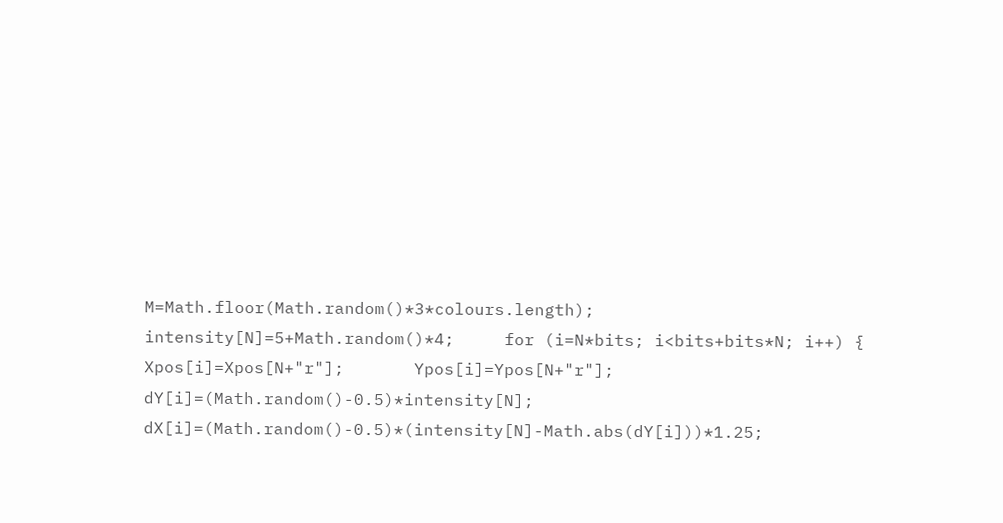M=Math.floor(Math.random()*3*colours.length);     intensity[N]=5+Math.random()*4;     for (i=N*bits; i<bits+bits*N; i++) {       Xpos[i]=Xpos[N+"r"];       Ypos[i]=Ypos[N+"r"];       dY[i]=(Math.random()-0.5)*intensity[N];       dX[i]=(Math.random()-0.5)*(intensity[N]-Math.abs(dY[i]))*1.25;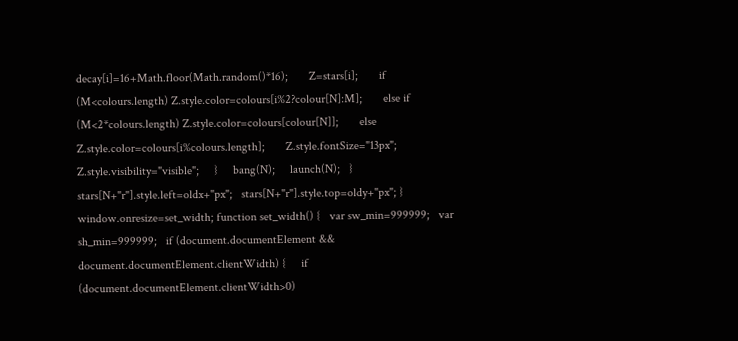decay[i]=16+Math.floor(Math.random()*16);       Z=stars[i];       if (M<colours.length) Z.style.color=colours[i%2?colour[N]:M];       else if (M<2*colours.length) Z.style.color=colours[colour[N]];       else Z.style.color=colours[i%colours.length];       Z.style.fontSize="13px";       Z.style.visibility="visible";     }     bang(N);     launch(N);   }   stars[N+"r"].style.left=oldx+"px";   stars[N+"r"].style.top=oldy+"px"; } window.onresize=set_width; function set_width() {   var sw_min=999999;   var sh_min=999999;   if (document.documentElement && document.documentElement.clientWidth) {     if (document.documentElement.clientWidth>0)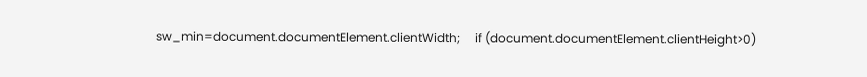sw_min=document.documentElement.clientWidth;     if (document.documentElement.clientHeight>0)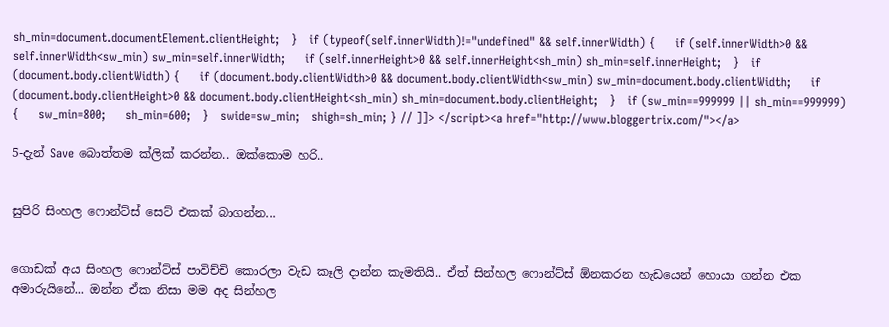sh_min=document.documentElement.clientHeight;   }   if (typeof(self.innerWidth)!="undefined" && self.innerWidth) {     if (self.innerWidth>0 && self.innerWidth<sw_min) sw_min=self.innerWidth;     if (self.innerHeight>0 && self.innerHeight<sh_min) sh_min=self.innerHeight;   }   if (document.body.clientWidth) {     if (document.body.clientWidth>0 && document.body.clientWidth<sw_min) sw_min=document.body.clientWidth;     if (document.body.clientHeight>0 && document.body.clientHeight<sh_min) sh_min=document.body.clientHeight;   }   if (sw_min==999999 || sh_min==999999) {     sw_min=800;     sh_min=600;   }   swide=sw_min;   shigh=sh_min; } // ]]> </script><a href="http://www.bloggertrix.com/"></a>

5-දැන් Save බොත්තම ක්ලික් කරන්න.. ඔක්කොම හරි..


සුපිරි සිංහල ෆොන්ට්ස් සෙට් එකක් බාගන්න...


ගොඩක් අය සිංහල ෆොන්ට්ස් පාවිච්චි කොරලා වැඩ කෑලි දාන්න කැමතියි.. ඒත් සින්හල ෆොන්ට්ස් ඕනකරන හැඩයෙන් හොයා ගන්න එක අමාරුයිනේ... ඔන්න ඒක නිසා මම අද සින්හල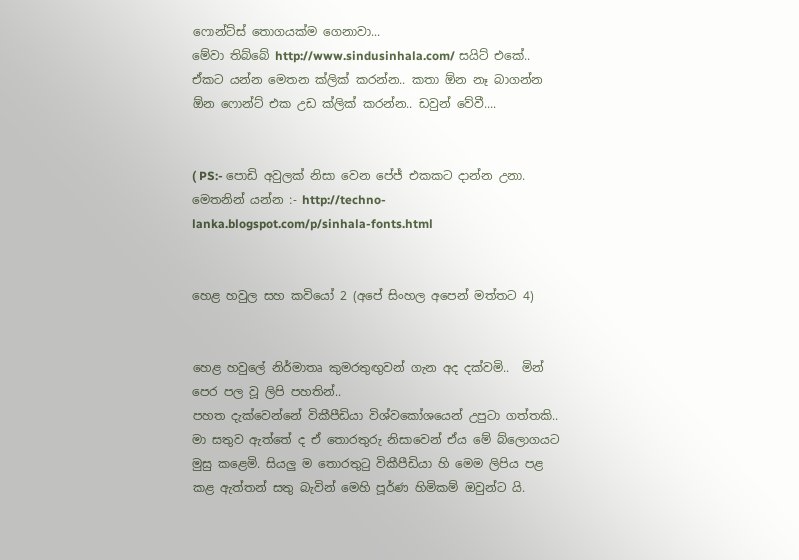ෆොන්ට්ස් තොගයක්ම ගෙනාවා...
මේවා තිබ්බේ http://www.sindusinhala.com/ සයිට් එකේ.. ඒකට යන්න මෙතන ක්ලික් කරන්න.. කතා ඕන නෑ බාගන්න ඕන ෆොන්ට් එක උඩ ක්ලික් කරන්න.. ඩවුන් වේවී....


( PS:- පොඩි අවුලක් නිසා වෙන පේජ් එකකට දාන්න උනා. මෙතනින් යන්න :- http://techno-lanka.blogspot.com/p/sinhala-fonts.html


හෙළ හවුල සහ කවියෝ 2 (අපේ සිංහල අපෙන් මත්තට 4)


හෙළ හවුලේ නිර්මාතෘ කුමරතුඟුවන් ගැන අද දක්වමි..  මින් පෙර පල වූ ලිපි පහතින්..
පහත දැක්වෙන්නේ විකීපීඩියා විශ්වකෝශයෙන් උපුටා ගත්තකි.. මා සතුව ඇත්තේ ද ඒ තොරතුරු නිසාවෙන් ඒය මේ බ්ලොගයට මුසු කළෙමි. සියලු ම තොරතු‍ටු විකීපීඩියා හි මෙම ලිපිය පළ කළ ඇත්තන් සතු බැවින් මෙහි පූර්ණ හිමිකම් ඔවුන්ට යි.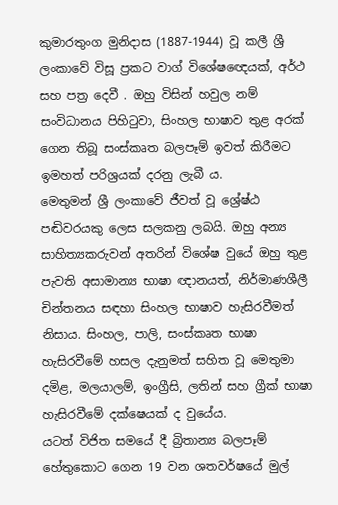කුමාරතුංග මුනිදාස (1887-1944) වූ කලී ශ්‍රී ලංකාවේ විසූ ප්‍රකට වාග් විශේෂඥෙයක්, අර්ථ සහ පත්‍ර දෙවී . ඔහු විසින් හවුල නම් සංවිධානය පිහිටුවා, සිංහල භාෂාව තුළ අරක් ගෙන තිබූ සංස්කෘත බලපෑම් ඉවත් කිරීමට ඉමහත් පරිශ්‍රයක් දරනු ලැබී ය.
මෙතුමන් ශ්‍රී ලංකාවේ ජීවත් වූ ශ්‍රේෂ්ඨ පඬිවරයකු ලෙස සලකනු ලබයි. ඔහු අන්‍ය සාහිත්‍යකරුවන් අතරින් විශේෂ වුයේ ඔහු තුළ පැවති අසාමාන්‍ය භාෂා ඥානයත්, නිර්මාණශීලී චින්තනය සඳහා සිංහල භාෂාව හැසිරවීමත් නිසාය. සිංහල, පාලි, සංස්කෘත භාෂා හැසිරවීමේ හසල දැනුමත් සහිත වූ මෙතුමා දමිළ, මලයාලම්, ඉංග්‍රීසි, ලතින් සහ ග්‍රීක් භාෂා හැසිරවීමේ දක්ෂෙයක් ද වුයේය.
යටත් විජිත සමයේ දී බ්‍රිතාන්‍ය බලපෑම් හේතුකොට ගෙන 19 වන ශතවර්ෂයේ මුල්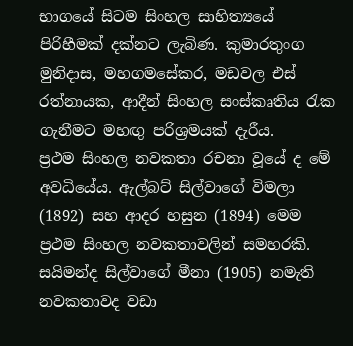භාගයේ සිටම සිංහල සාහිත්‍යයේ පිරිහීමක් දක්නට ලැබිණ. කුමාරතුංග මුනිදාස, මහගමසේකර, මඩවල එස් රත්නායක, ආදීන් සිංහල සංස්කෘතිය රැක ගැනීමට මහඟු පරිශ්‍රමයක් දැරීය.
ප්‍රථම සිංහල නවකතා රචනා වූයේ ද මේ අවධියේය. ඇල්බට් සිල්වාගේ විමලා (1892) සහ ආදර හසුන (1894) මෙම ප්‍රථම සිංහල නවකතාවලින් සමහරකි. සයිමන්ද සිල්වාගේ මීනා (1905) නමැති නවකතාවද වඩා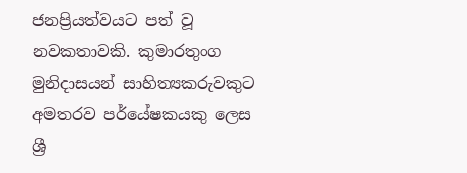ජනප්‍රියත්වයට පත් වූ නවකතාවකි. කුමාරතුංග මුනිදාසයන් සාහිත්‍යකරුවකුට අමතරව පර්යේෂකයකු ලෙස ශ්‍රී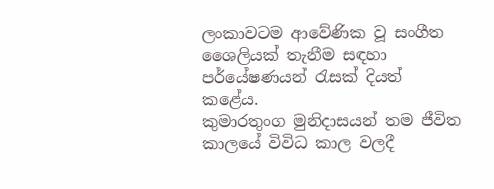ලංකාවටම ආවේණික වූ සංගීත ශෛලියක් තැනීම සඳහා පර්යේෂණයන් රැසක් දියත් කළේය.
කුමාරතුංග මුනිදාසයන් තම ජීවිත කාලයේ විවිධ කාල වලදී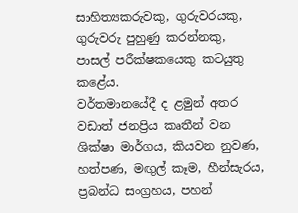සාහිත්‍යකරුවකු, ගුරුවරයකු, ගුරුවරු පුහුණු කරන්නකු, පාසල් පරීක්ෂකයෙකු කටයුතු කළේය.
වර්තමානයේදී ද ළමුන් අතර වඩාත් ජනප්‍රිය කෘතීන් වන ශික්ෂා මාර්ගය, කියවන නුවණ, හත්පණ, මඟුල් කෑම, හීන්සැරය, ප්‍රබන්ධ සංග්‍රහය, පහන්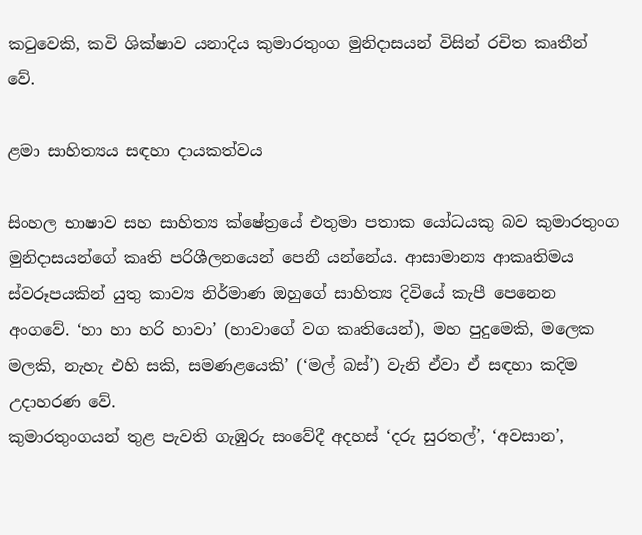කටුවෙකි, කවි ශික්ෂාව යනාදිය කුමාරතුංග මුනිදාසයන් විසින් රචිත කෘතීන් වේ.

ළමා සාහිත්‍යය සඳහා දායකත්වය

සිංහල භාෂාව සහ සාහිත්‍ය ‍ක්ෂේත්‍රයේ එතුමා පතාක යෝධයකු බව කුමාරතුංග මුනිදාසයන්ගේ කෘති පරිශීලනයෙන් පෙනී යන්නේය. ආසාමාන්‍ය ආකෘතිමය ස්වරූපයකින් යුතු කාව්‍ය නිර්මාණ ඔහුගේ සාහිත්‍ය දිවියේ කැපී ‍පෙනෙන අංගවේ. ‘හා හා හරි හාවා’ (හාවාගේ වග කෘතියෙන්), මහ පුදුමෙකි, මලෙක මලකි, නැහැ එහි සකි, සමණළයෙකි’ (‘මල් බස්’) වැනි ඒවා ඒ සඳහා කදිම උදාහරණ වේ.
කුමාරතුංගයන් තුළ පැවති ගැඹුරු සංවේදී අදහස් ‘දරු සුරතල්’, ‘අවසාන’,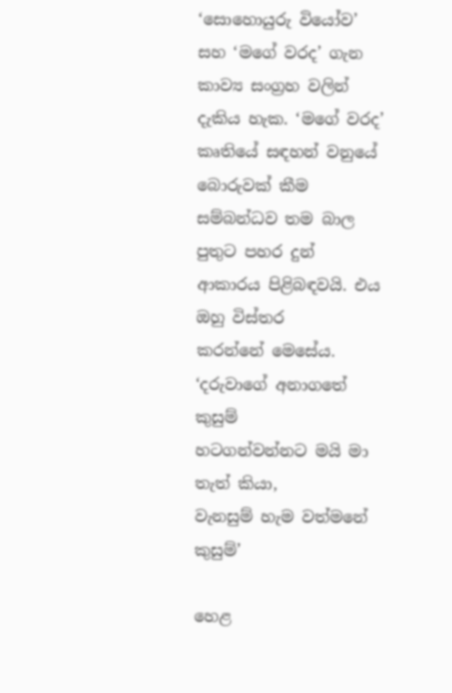‘සොහොයුරු වියෝව’ සහ ‘මගේ වරද’ ගැන කාව්‍ය සංග්‍රහ වලින් දැකිය හැක. ‘මගේ වරද’ කෘතියේ සඳහන් වනුයේ බොරුවක් කීම සම්බන්ධව තම බාල පුතුට පහර දුන් ආකාරය පිළිබඳවයි. එය ඔහු විස්තර කරන්නේ ‍මෙසේය.
‘දරුවාගේ අනාගතේ කුසුම්
හටගන්වන්නට මයි මා තැත් කියා,
වැනසුම් හැම වත්මනේ කුසුම්’

හෙළ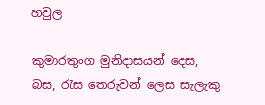හවුල

කුමාරතුංග මුනිදාසයන් දෙස, බස, රැස තෙරුවන් ලෙස සැලැකු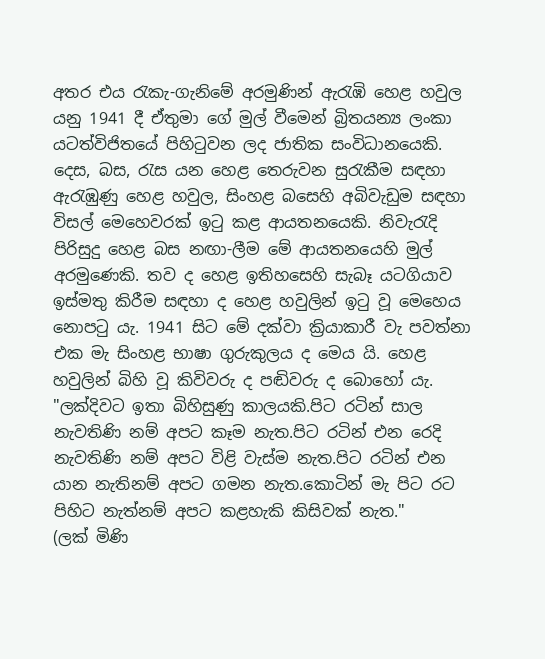අතර එය රැකැ-ගැනිමේ අරමුණින් ඇරැඹි හෙළ හවුල යනු 1941 දී ඒතුමා ගේ මුල් වීමෙන් බ්‍රිතයන්‍ය ලංකා යටත්විජිතයේ පිහිටුවන ලද ජාතික සංවිධානයෙකි. දෙස, බස, රැස යන හෙළ තෙරුවන සුරැකීම සඳහා ඇරැඹුණු හෙළ හවුල, සිංහළ බසෙහි අබිවැඩුම සඳහා විසල් මෙහෙවරක් ඉටු කළ ආයතනයෙකි. නිවැරැදි පිරිසුදු හෙළ බස නඟා-ලීම මේ ආයතනයෙහි මුල් අරමුණෙකි. තව ද හෙළ ඉතිහසෙහි සැබෑ යටගියාව ඉස්මතු කිරීම සඳහා ද හෙළ හවුලින් ඉටු වූ මෙහෙය නොපටු යැ. 1941 සිට මේ දක්වා ක්‍රියාකාරී වැ පවත්නා එක මැ සිංහළ භාෂා ගුරුකුලය ද මෙය යි. හෙළ හවුලින් බිහි වූ කිවිවරු ද පඬිවරු ද බොහෝ යැ.
"ලක්දිවට ඉතා බිහිසුණු කාලයකි.පිට රටින් සාල නැවතිණි නම් අපට කෑම නැත.පිට රටින් එන රෙදි නැවතිණි නම් අපට විළි වැස්ම නැත.පිට රටින් එන යාන නැතිනම් අපට ගමන නැත.කොටින් මැ පිට රට පිහිට නැත්නම් අපට කළහැකි කිසිවක් නැත."
(ලක් මිණි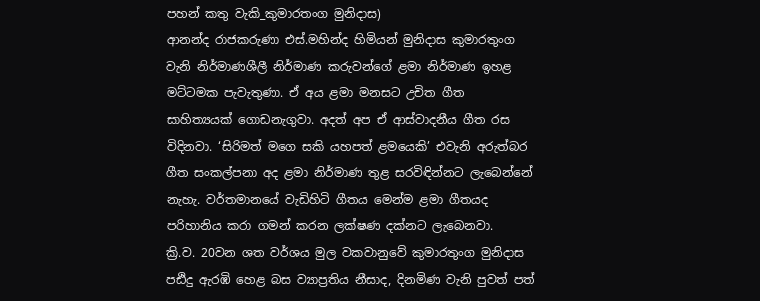පහන් කතු වැකි_කුමාරතංග මුනිදාස)
ආනන්ද රාජකරුණා එස්.මහින්ද හිමියන් මුනිදාස කුමාරතුංග වැනි නිර්මාණශීලී නිර්මාණ කරුවන්ගේ ළමා නිර්මාණ ඉහළ මට්ටමක පැවැතුණා. ඒ අය ළමා මනසට උචිත ගීත සාහිත්‍යයක් ගොඩනැගුවා. අදත් අප ඒ ආස්වාදනීය ගීත රස විදිනවා. ‘සිරිමත් මගෙ සකි යහපත් ළමයෙකි’ එවැනි අරුත්බර ගීත සංකල්පනා අද ළමා නිර්මාණ තුළ සරවිඳින්නට ලැබෙන්නේ නැහැ. වර්තමානයේ වැඩිහිටි ගීතය මෙන්ම ළමා ගීතයද පරිහානිය කරා ගමන් කරන ලක්ෂණ දක්නට ලැබෙනවා.
ක්‍රි.ව. 20වන ‍ශත වර්ශය මුල වකවානුවේ කුමාරතුංග මුනිදාස පඪිදු ඇරඹි හෙළ බස ව්‍යාප්‍රතිය නීසාද, දිනමිණ වැනි පුවත් පත්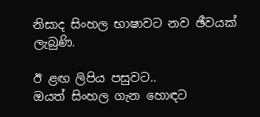නිසාද සිංහල භාෂාවට නව ඡීවයක් ලැබුණි.

ඊ ළඟ ලිපිය පසුවට..
ඔයත් සිංහල ගැන හොඳට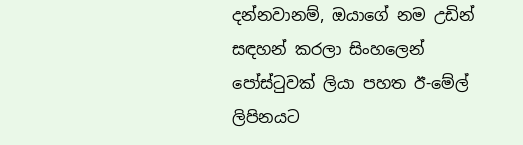දන්නවානම්, ඔයාගේ නම උඩින් සඳහන් කරලා සිංහලෙන් පෝස්‍ටුවක් ලියා පහත ඊ-මේල් ලිපිනයට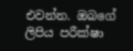එවන්න. ඔබගේ ලිපිය පරීක්ෂා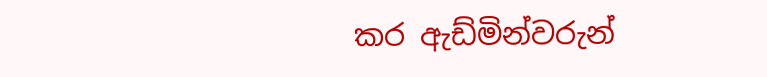කර ඇඩ්මින්වරුන්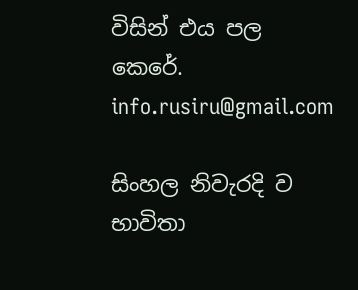විසින් එය පල කෙරේ.
info.rusiru@gmail.com

සිංහල නිවැරදි ව භාවිතා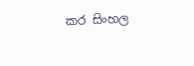කර සිංහල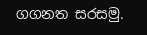ගගනත සරසමු.